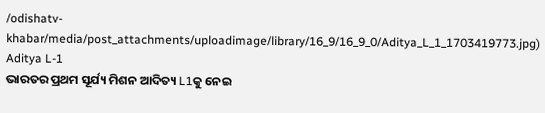/odishatv-khabar/media/post_attachments/uploadimage/library/16_9/16_9_0/Aditya_L_1_1703419773.jpg)
Aditya L-1
ଭାରତର ପ୍ରଥମ ସୂର୍ଯ୍ୟ ମିଶନ ଆଦିତ୍ୟ L1କୁ ନେଇ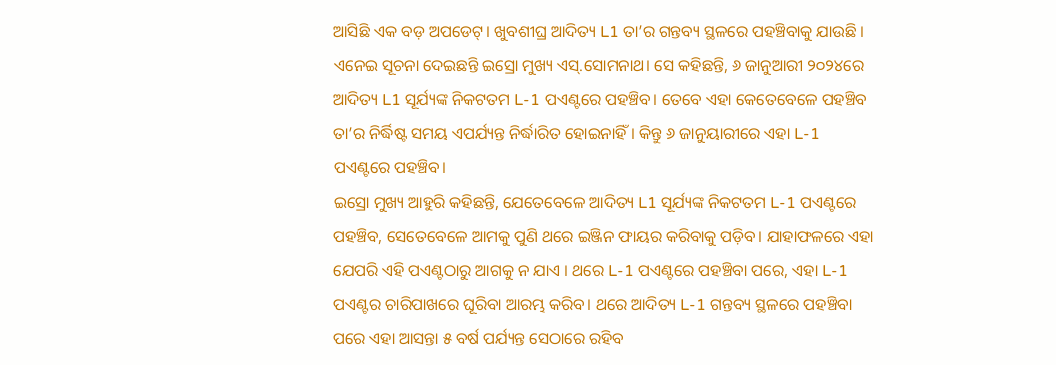ଆସିଛି ଏକ ବଡ଼ ଅପଡେଟ୍। ଖୁବଶୀଘ୍ର ଆଦିତ୍ୟ L1 ତା’ର ଗନ୍ତବ୍ୟ ସ୍ଥଳରେ ପହଞ୍ଚିବାକୁ ଯାଉଛି । ଏନେଇ ସୂଚନା ଦେଇଛନ୍ତି ଇସ୍ରୋ ମୁଖ୍ୟ ଏସ୍.ସୋମନାଥ। ସେ କହିଛନ୍ତି, ୬ ଜାନୁଆରୀ ୨୦୨୪ରେ ଆଦିତ୍ୟ L1 ସୂର୍ଯ୍ୟଙ୍କ ନିକଟତମ L-1 ପଏଣ୍ଟରେ ପହଞ୍ଚିବ। ତେବେ ଏହା କେତେବେଳେ ପହଞ୍ଚିବ ତା’ର ନିର୍ଦ୍ଧିଷ୍ଟ ସମୟ ଏପର୍ଯ୍ୟନ୍ତ ନିର୍ଦ୍ଧାରିତ ହୋଇନାହିଁ। କିନ୍ତୁ ୬ ଜାନୁୟାରୀରେ ଏହା L-1 ପଏଣ୍ଟରେ ପହଞ୍ଚିବ।
ଇସ୍ରୋ ମୁଖ୍ୟ ଆହୁରି କହିଛନ୍ତି, ଯେତେବେଳେ ଆଦିତ୍ୟ L1 ସୂର୍ଯ୍ୟଙ୍କ ନିକଟତମ L-1 ପଏଣ୍ଟରେ ପହଞ୍ଚିବ, ସେତେବେଳେ ଆମକୁ ପୁଣି ଥରେ ଇଞ୍ଜିନ ଫାୟର କରିବାକୁ ପଡ଼ିବ। ଯାହାଫଳରେ ଏହା ଯେପରି ଏହି ପଏଣ୍ଟଠାରୁ ଆଗକୁ ନ ଯାଏ । ଥରେ L-1 ପଏଣ୍ଟରେ ପହଞ୍ଚିବା ପରେ, ଏହା L-1 ପଏଣ୍ଟର ଚାରିପାଖରେ ଘୂରିବା ଆରମ୍ଭ କରିବ। ଥରେ ଆଦିତ୍ୟ L-1 ଗନ୍ତବ୍ୟ ସ୍ଥଳରେ ପହଞ୍ଚିବା ପରେ ଏହା ଆସନ୍ତା ୫ ବର୍ଷ ପର୍ଯ୍ୟନ୍ତ ସେଠାରେ ରହିବ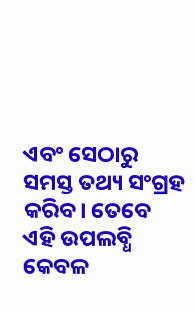ଏବଂ ସେଠାରୁ ସମସ୍ତ ତଥ୍ୟ ସଂଗ୍ରହ କରିବ। ତେବେ ଏହି ଉପଲବ୍ଧି କେବଳ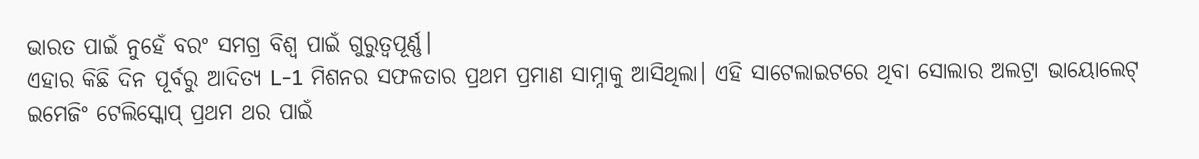ଭାରତ ପାଇଁ ନୁହେଁ ବରଂ ସମଗ୍ର ବିଶ୍ୱ ପାଇଁ ଗୁରୁତ୍ୱପୂର୍ଣ୍ଣ।
ଏହାର କିଛି ଦିନ ପୂର୍ବରୁ ଆଦିତ୍ୟ L-1 ମିଶନର ସଫଳତାର ପ୍ରଥମ ପ୍ରମାଣ ସାମ୍ନାକୁ ଆସିଥିଲା। ଏହି ସାଟେଲାଇଟରେ ଥିବା ସୋଲାର ଅଲଟ୍ରା ଭାୟୋଲେଟ୍ ଇମେଜିଂ ଟେଲିସ୍କୋପ୍ ପ୍ରଥମ ଥର ପାଇଁ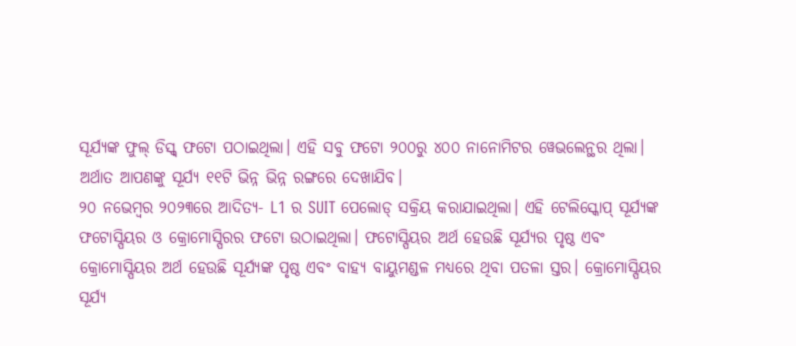ସୂର୍ଯ୍ୟଙ୍କ ଫୁଲ୍ ଡିସ୍କ୍ ଫଟୋ ପଠାଇଥିଲା। ଏହି ସବୁ ଫଟୋ ୨୦୦ରୁ ୪୦୦ ନାନୋମିଟର ୱେଭଲେନ୍ଥର ଥିଲା। ଅର୍ଥାତ ଆପଣଙ୍କୁ ସୂର୍ଯ୍ୟ ୧୧ଟି ଭିନ୍ନ ଭିନ୍ନ ରଙ୍ଗରେ ଦେଖାଯିବ।
୨୦ ନଭେମ୍ବର ୨୦୨୩ରେ ଆଦିତ୍ୟ- L1 ର SUIT ପେଲୋଡ୍ ସକ୍ରିୟ କରାଯାଇଥିଲା। ଏହି ଟେଲିସ୍କୋପ୍ ସୂର୍ଯ୍ୟଙ୍କ ଫଟୋସ୍ପିୟର ଓ କ୍ରୋମୋସ୍ପିରର ଫଟୋ ଉଠାଇଥିଲା। ଫଟୋସ୍ପିୟର ଅର୍ଥ ହେଉଛି ସୂର୍ଯ୍ୟର ପୃଷ୍ଠ ଏବଂ କ୍ରୋମୋସ୍ପିୟର ଅର୍ଥ ହେଉଛି ସୂର୍ଯ୍ୟଙ୍କ ପୃଷ୍ଠ ଏବଂ ବାହ୍ୟ ବାୟୁମଣ୍ଡଳ ମଧ୍ୟରେ ଥିବା ପତଳା ସ୍ତର। କ୍ରୋମୋସ୍ପିୟର ସୂର୍ଯ୍ୟ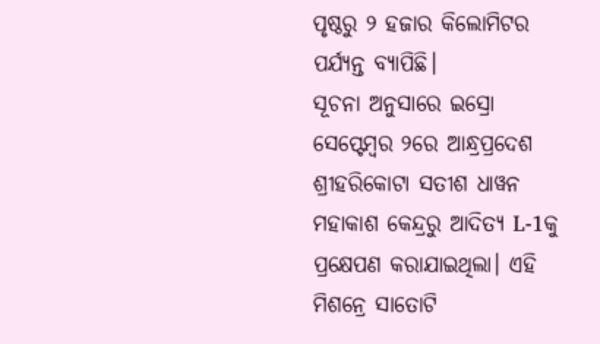ପୃଷ୍ଠରୁ ୨ ହଜାର କିଲୋମିଟର ପର୍ଯ୍ୟନ୍ତ ବ୍ୟାପିଛି।
ସୂଚନା ଅନୁସାରେ ଇସ୍ରୋ ସେପ୍ଟେମ୍ବର ୨ରେ ଆନ୍ଧ୍ରପ୍ରଦେଶ ଶ୍ରୀହରିକୋଟା ସତୀଶ ଧାୱନ ମହାକାଶ କେନ୍ଦ୍ରରୁ ଆଦିତ୍ୟ L-1କୁ ପ୍ରକ୍ଷେପଣ କରାଯାଇଥିଲା। ଏହି ମିଶନ୍ରେ ସାତୋଟି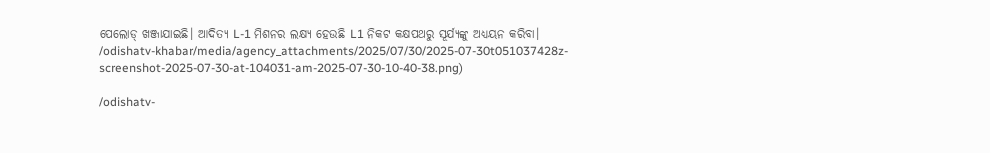ପେଲୋଡ୍ ଖଞ୍ଜାଯାଇଛି। ଆଦିତ୍ୟ L-1 ମିଶନର ଲକ୍ଷ୍ୟ ହେଉଛି L1 ନିକଟ କକ୍ଷପଥରୁ ସୂର୍ଯ୍ୟଙ୍କୁ ଅଧ୍ୟୟନ କରିବା।
/odishatv-khabar/media/agency_attachments/2025/07/30/2025-07-30t051037428z-screenshot-2025-07-30-at-104031-am-2025-07-30-10-40-38.png)

/odishatv-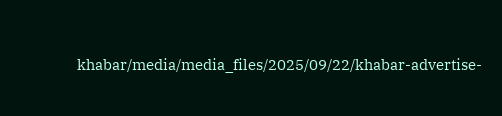khabar/media/media_files/2025/09/22/khabar-advertise-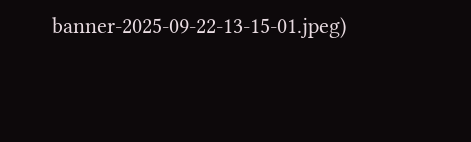banner-2025-09-22-13-15-01.jpeg)